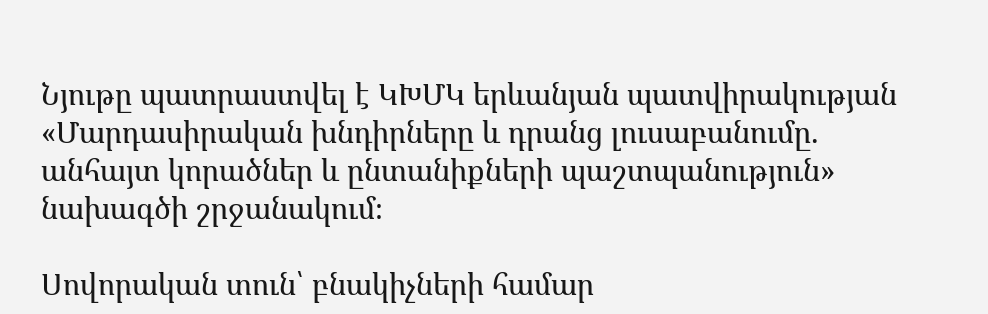Նյութը պատրաստվել է ԿԽՄԿ երևանյան պատվիրակության «Մարդասիրական խնդիրները և դրանց լուսաբանումը. անհայտ կորածներ և ընտանիքների պաշտպանություն» նախագծի շրջանակում։

Սովորական տուն՝ բնակիչների համար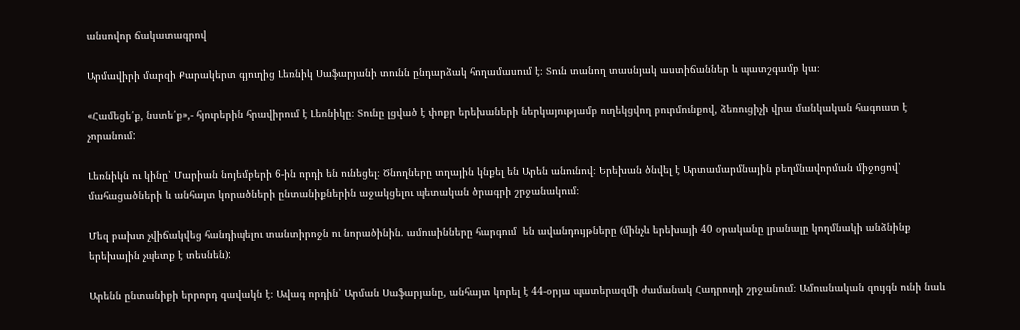անսովոր ճակատագրով

Արմավիրի մարզի Քարակերտ գյուղից Լեռնիկ Սաֆարյանի տունն ընդարձակ հողամասում է։ Տուն տանող տասնյակ աստիճաններ և պատշգամբ կա։

«Համեցե՛ք, նստե՛ք»,- հյուրերին հրավիրում է Լեռնիկը։ Տունը լցված է փոքր երեխաների ներկայությամբ ուղեկցվող բուրմունքով, ձեռուցիչի վրա մանկական հագուստ է չորանում:

Լեռնիկն ու կինը՝ Մարիան նոյեմբերի 6-ին որդի են ունեցել։ Ծնողները տղային կնքել են Արեն անունով։ Երեխան ծնվել է Արտամարմնային բեղմնավորման միջոցով՝ մահացածների և անհայտ կորածների ընտանիքներին աջակցելու պետական ծրագրի շրջանակում։

Մեզ բախտ չվիճակվեց հանդիպելու տանտիրոջն ու նորածինին. ամուսինները հարգում  են ավանդույթները (մինչև երեխայի 40 օրականը լրանալը կողմնակի անձնինք երեխային չպետք է տեսնեն):

Արենն ընտանիքի երրորդ զավակն է։ Ավագ որդին՝ Արման Սաֆարյանը, անհայտ կորել է 44-օրյա պատերազմի ժամանակ Հադրուդի շրջանում։ Ամուսնական զույգն ունի նաև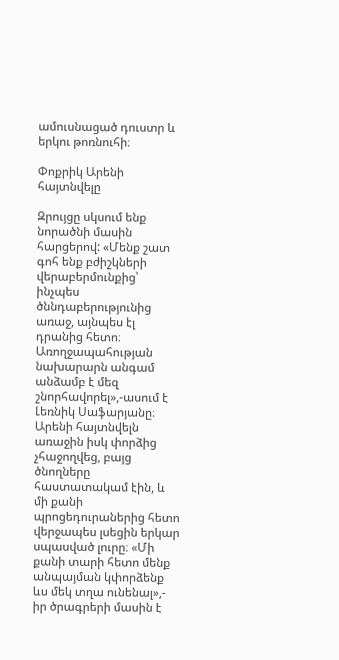ամուսնացած դուստր և երկու թոռնուհի։

Փոքրիկ Արենի հայտնվելը

Զրույցը սկսում ենք նորածնի մասին հարցերով: «Մենք շատ գոհ ենք բժիշկների վերաբերմունքից՝ ինչպես ծննդաբերությունից առաջ, այնպես էլ դրանից հետո։ Առողջապահության նախարարն անգամ անձամբ է մեզ շնորհավորել»,-ասում է Լեռնիկ Սաֆարյանը։ Արենի հայտնվելն առաջին իսկ փորձից չհաջողվեց, բայց ծնողները հաստատակամ էին, և մի քանի պրոցեդուրաներից հետո վերջապես լսեցին երկար սպասված լուրը։ «Մի քանի տարի հետո մենք անպայման կփորձենք ևս մեկ տղա ունենալ»,- իր ծրագրերի մասին է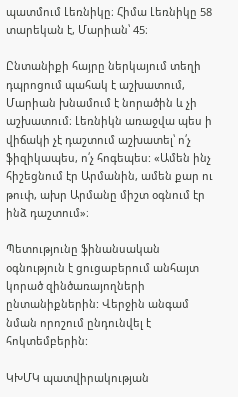պատմում Լեռնիկը։ Հիմա Լեռնիկը 58 տարեկան է, Մարիան՝ 45։

Ընտանիքի հայրը ներկայում տեղի դպրոցում պահակ է աշխատում, Մարիան խնամում է նորածին և չի աշխատում։ Լեռնիկն առաջվա պես ի վիճակի չէ դաշտում աշխատել՝ ո՛չ ֆիզիկապես, ո՛չ հոգեպես: «Ամեն ինչ հիշեցնում էր Արմանին, ամեն քար ու թուփ, ախր Արմանը միշտ օգնում էր ինձ դաշտում»։

Պետությունը ֆինանսական օգնություն է ցուցաբերում անհայտ կորած զինծառայողների ընտանիքներին: Վերջին անգամ նման որոշում ընդունվել է հոկտեմբերին:

ԿԽՄԿ պատվիրակության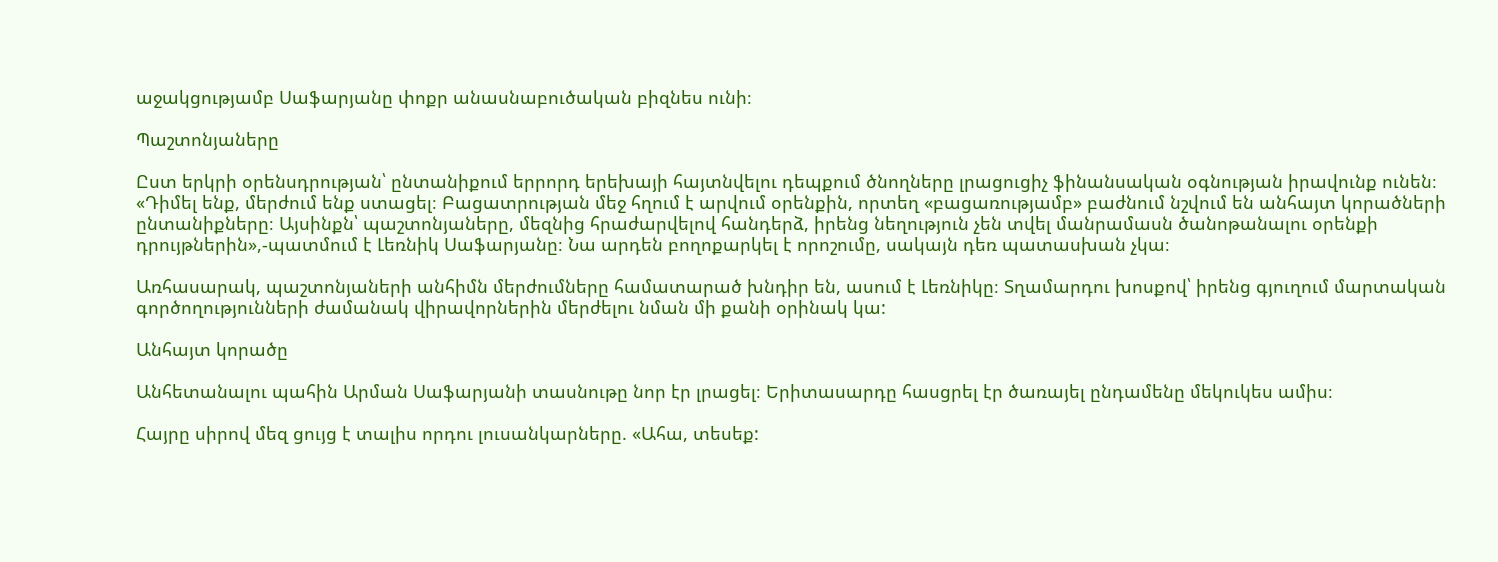աջակցությամբ Սաֆարյանը փոքր անասնաբուծական բիզնես ունի։

Պաշտոնյաները

Ըստ երկրի օրենսդրության՝ ընտանիքում երրորդ երեխայի հայտնվելու դեպքում ծնողները լրացուցիչ ֆինանսական օգնության իրավունք ունեն։ «Դիմել ենք, մերժում ենք ստացել։ Բացատրության մեջ հղում է արվում օրենքին, որտեղ «բացառությամբ» բաժնում նշվում են անհայտ կորածների ընտանիքները։ Այսինքն՝ պաշտոնյաները, մեզնից հրաժարվելով հանդերձ, իրենց նեղություն չեն տվել մանրամասն ծանոթանալու օրենքի դրույթներին»,-պատմում է Լեռնիկ Սաֆարյանը։ Նա արդեն բողոքարկել է որոշումը, սակայն դեռ պատասխան չկա։

Առհասարակ, պաշտոնյաների անհիմն մերժումները համատարած խնդիր են, ասում է Լեռնիկը։ Տղամարդու խոսքով՝ իրենց գյուղում մարտական գործողությունների ժամանակ վիրավորներին մերժելու նման մի քանի օրինակ կա:

Անհայտ կորածը

Անհետանալու պահին Արման Սաֆարյանի տասնութը նոր էր լրացել։ Երիտասարդը հասցրել էր ծառայել ընդամենը մեկուկես ամիս։

Հայրը սիրով մեզ ցույց է տալիս որդու լուսանկարները. «Ահա, տեսեք: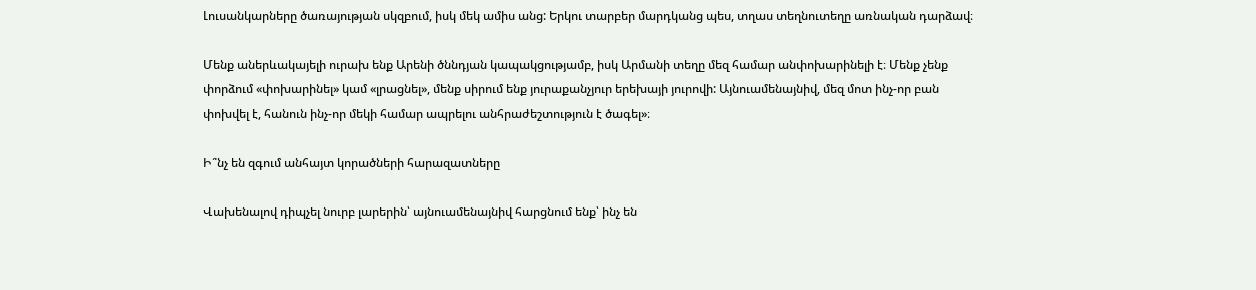Լուսանկարները ծառայության սկզբում, իսկ մեկ ամիս անց: Երկու տարբեր մարդկանց պես, տղաս տեղնուտեղը առնական դարձավ։

Մենք աներևակայելի ուրախ ենք Արենի ծննդյան կապակցությամբ, իսկ Արմանի տեղը մեզ համար անփոխարինելի է։ Մենք չենք փորձում «փոխարինել» կամ «լրացնել», մենք սիրում ենք յուրաքանչյուր երեխայի յուրովի: Այնուամենայնիվ, մեզ մոտ ինչ-որ բան փոխվել է, հանուն ինչ-որ մեկի համար ապրելու անհրաժեշտություն է ծագել»։

Ի՞նչ են զգում անհայտ կորածների հարազատները

Վախենալով դիպչել նուրբ լարերին՝ այնուամենայնիվ հարցնում ենք՝ ինչ են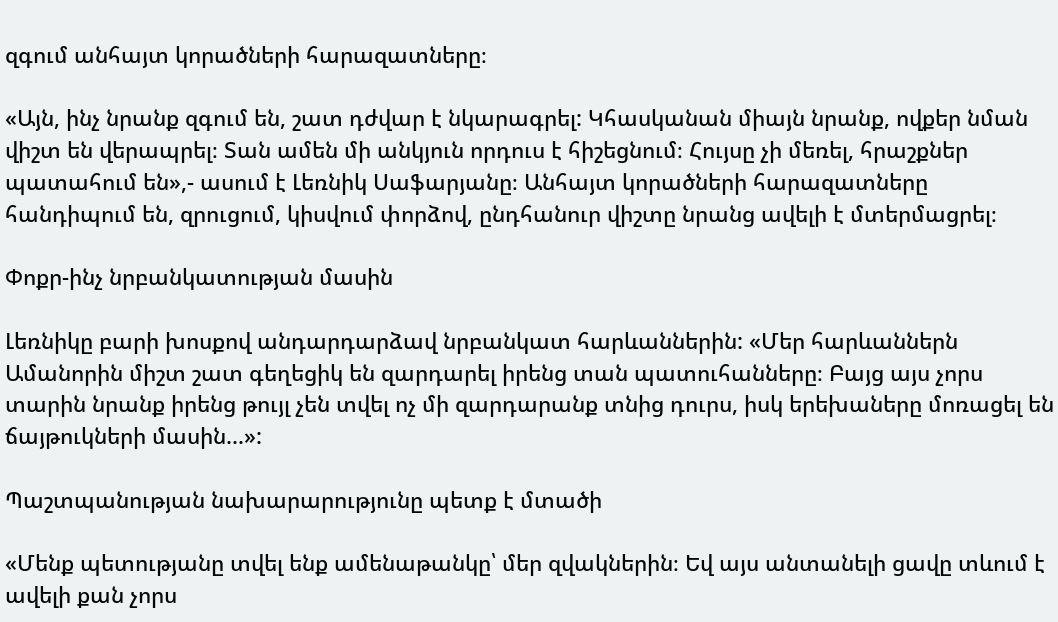զգում անհայտ կորածների հարազատները։

«Այն, ինչ նրանք զգում են, շատ դժվար է նկարագրել: Կհասկանան միայն նրանք, ովքեր նման վիշտ են վերապրել։ Տան ամեն մի անկյուն որդուս է հիշեցնում։ Հույսը չի մեռել, հրաշքներ պատահում են»,- ասում է Լեռնիկ Սաֆարյանը։ Անհայտ կորածների հարազատները հանդիպում են, զրուցում, կիսվում փորձով, ընդհանուր վիշտը նրանց ավելի է մտերմացրել։

Փոքր-ինչ նրբանկատության մասին

Լեռնիկը բարի խոսքով անդարդարձավ նրբանկատ հարևաններին: «Մեր հարևաններն Ամանորին միշտ շատ գեղեցիկ են զարդարել իրենց տան պատուհանները։ Բայց այս չորս տարին նրանք իրենց թույլ չեն տվել ոչ մի զարդարանք տնից դուրս, իսկ երեխաները մոռացել են ճայթուկների մասին...»:

Պաշտպանության նախարարությունը պետք է մտածի

«Մենք պետությանը տվել ենք ամենաթանկը՝ մեր զվակներին։ Եվ այս անտանելի ցավը տևում է ավելի քան չորս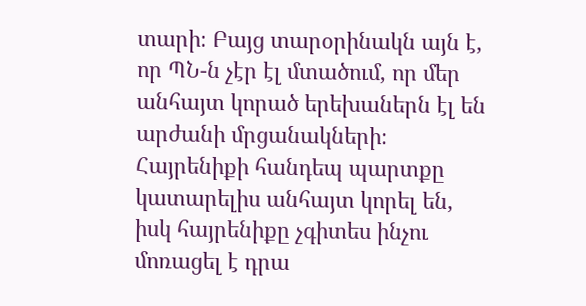տարի։ Բայց տարօրինակն այն է, որ ՊՆ-ն չէր էլ մտածում, որ մեր անհայտ կորած երեխաներն էլ են արժանի մրցանակների։ Հայրենիքի հանդեպ պարտքը կատարելիս անհայտ կորել են, իսկ հայրենիքը չգիտես ինչու մոռացել է դրա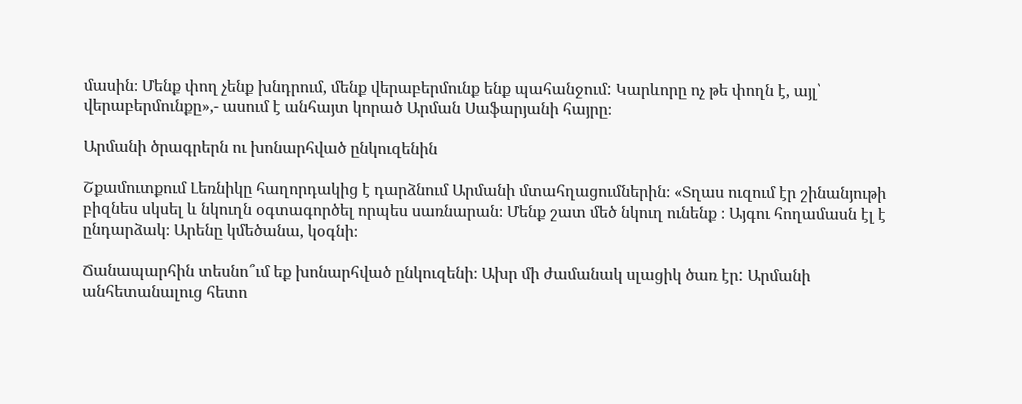մասին։ Մենք փող չենք խնդրում, մենք վերաբերմունք ենք պահանջում: Կարևորը ոչ թե փողն է, այլ՝ վերաբերմունքը»,- ասում է անհայտ կորած Արման Սաֆարյանի հայրը։

Արմանի ծրագրերն ու խոնարհված ընկուզենին

Շքամուտքում Լեռնիկը հաղորդակից է դարձնում Արմանի մտահղացումներին։ «Տղաս ուզում էր շինանյութի բիզնես սկսել և նկուղն օգտագործել որպես սառնարան։ Մենք շատ մեծ նկուղ ունենք ։ Այգու հողամասն էլ է ընդարձակ։ Արենը կմեծանա, կօգնի։

Ճանապարհին տեսնո՞ւմ եք խոնարհված ընկուզենի։ Ախր մի ժամանակ սլացիկ ծառ էր: Արմանի անհետանալուց հետո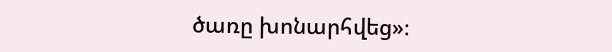ծառը խոնարհվեց»։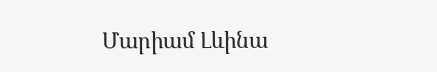Մարիամ Լևինա